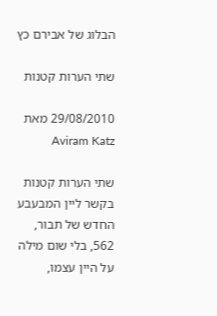הבלוג של אבירם כץ

שתי הערות קטנות

29/08/2010 מאת Aviram Katz

שתי הערות קטנות בקשר ליין המבעבע החדש של תבור, 562, בלי שום מילה על היין עצמו,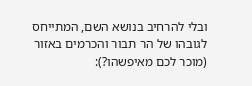ובלי להרחיב בנושא השם, המתייחס לגובהו של הר תבור והכרמים באזור (מוכר לכם מאיפשהו?):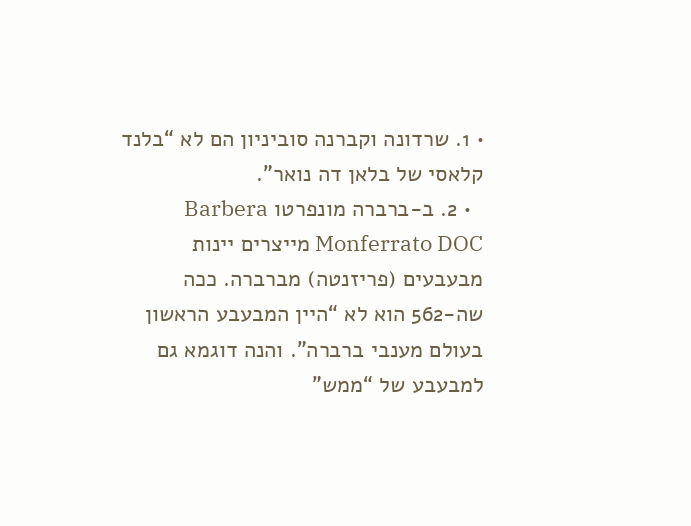• 1. שרדונה וקברנה סוביניון הם לא “בלנד קלאסי של בלאן דה נואר”.
  • 2. ב-ברברה מונפרטו Barbera Monferrato DOC מייצרים יינות מבעבעים (פריזנטה) מברברה. ככה שה-562 הוא לא “היין המבעבע הראשון בעולם מענבי ברברה”. והנה דוגמא גם למבעבע של “ממש”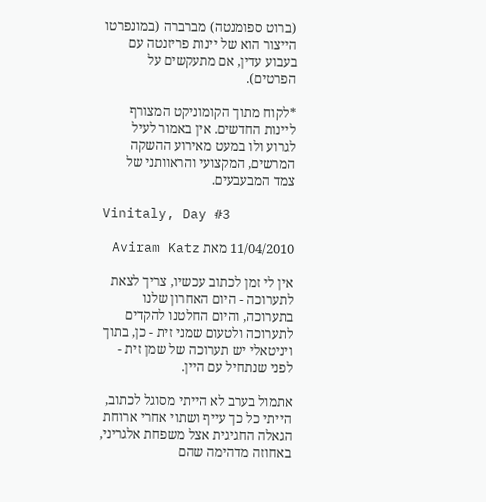(ברוט ספומנטה) מברברה (במונפרטו הייצור הוא של יינות פריזנטה עם בעבוע עדין, אם מתעקשים על הפרטים).

*לקוח מתוך הקומוניקט המצורף ליינות החדשים. אין באמור לעיל לגרוע ולו במעט מאירוע ההשקה המרשים, המקצועי והראוותני של צמד המבעבעים.

Vinitaly, Day #3

11/04/2010 מאת Aviram Katz

אין לי זמן לכתוב עכשיו, צריך לצאת לתערוכה - היום האחרון שלנו בתערוכה, והיום החלטנו להקדים לתערוכה ולטעום שמני זית - כן, בתוך ויניטאלי יש תערוכה של שמן זית - לפני שנתחיל עם היין.

אתמול בערב לא הייתי מסוגל לכתוב, הייתי כל כך עייף ושתוי אחרי ארוחת הגאלה החגיגית אצל משפחת אלגריני, באחוזה מדהימה שהם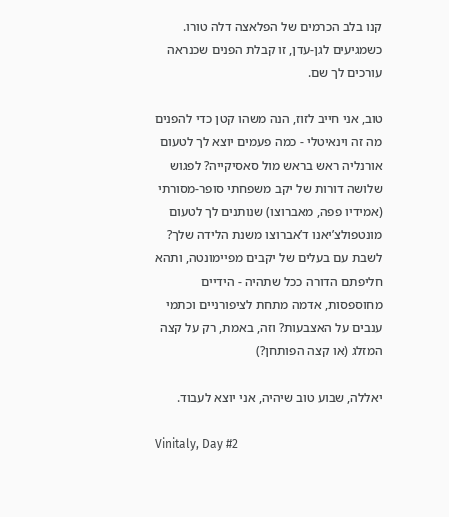קנו בלב הכרמים של הפלאצה דלה טורו. כשמגיעים לגן-עדן, זו קבלת הפנים שכנראה עורכים לך שם.

טוב, אני חייב לזוז, הנה משהו קטן כדי להפנים מה זה וינאיטלי - כמה פעמים יוצא לך לטעום אורנליה ראש בראש מול סאסיקייה? לפגוש שלושה דורות של יקב משפחתי סופר-מסורתי (אמידיו פפה, מאברוצו) שנותנים לך לטעום מונטפולצ’יאנו ד’אברוצו משנת הלידה שלך? לשבת עם בעלים של יקבים מפיימונטה, ותהא חליפתם הדורה ככל שתהיה - הידיים מחוספסות, אדמה מתחת לציפורניים וכתמי ענבים על האצבעות? וזה, באמת, רק על קצה המזלג (או קצה הפותחן?)

יאללה, שבוע טוב שיהיה, אני יוצא לעבוד.

Vinitaly, Day #2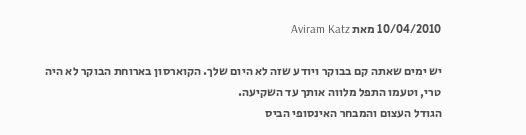10/04/2010 מאת Aviram Katz

יש ימים שאתה קם בבוקר ויודע שזה לא היום שלך. הקוארסון בארוחת הבוקר לא היה טרי, וטעמו התפל מלווה אותך עד השקיעה.
הגודל העצום והמבחר האינסופי הביס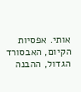אותי. אפסיות הקיום, האבסורד הגדול, ההבנה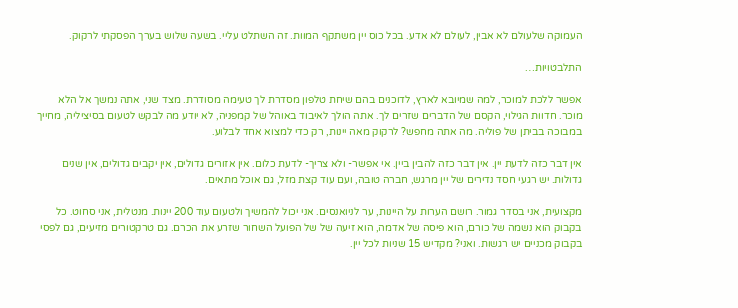העמוקה שלעולם לא אבין, לעולם לא אדע. בכל כוס יין משתקף המוות. זה השתלט עליי. בשעה שלוש בערך הפסקתי לרקוק.

התלבטויות…

אפשר ללכת למוכר, למה שמיובא לארץ, לדוכנים בהם שיחת טלפון מסדרת לך טעימה מסודרת. מצד שני, אתה נמשך אל הלא מוכר. חדוות הגילוי, הקסם של הדברים שזרים לך. אתה הולך לאיבוד באוהל של קמפניה, לא יודע מה לבקש לטעום בסיציליה, מחייך במבוכה בביתן של פוליה. מה אתה מחפש? לרקוק מאה יינות, רק כדי למצוא אחד לבלוע.

אין דבר כזה לדעת יין. אין דבר כזה להבין ביין. אי אפשר- ולא צריך- לדעת כלום. אין אזורים גדולים, אין יקבים גדולים, אין שנים גדולות. יש רגעי חסד נדירים של יין מרגש, חברה טובה, ועם עוד קצת מזל, גם אוכל מתאים.

מקצועית, אני בסדר גמור. רושם הערות על היינות, ער לניואנסים. אני יכול להמשיך ולטעום עוד 200 יינות. מנטלית, אני סחוט. כל בקבוק הוא נשמה של כורם, הוא פיסה של אדמה, הוא זיעה של של הפועל השחור שזרע את הכרם. גם טרקטורים מזיעים, גם לפסי בקבוק מכניים יש רגשות. ואני? מקדיש 15 שניות לכל יין.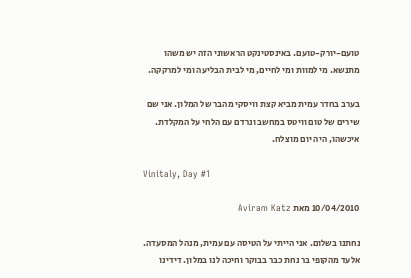טועם-יורק-טועם. באינסטינקט הראשוני הזה יש משהו מתנשא. מי למוות ומי לחיים, מי לבית הבליעה ומי למרקקה.

בערב בחדר עמית מביא קצת וויסקי מהבר של המלון. אני שם שירים של טום וויטס במחשב ונרדם עם הלחי על המקלדת. איכשהו, היה יום מוצלח.

Vinitaly, Day #1

10/04/2010 מאת Aviram Katz

נחתנו בשלום. אני הייתי על הטיסה עם עמית, מנהל המסעדה. אלעד מהקופי בר נחת כבר בבוקר וחיכה לנו במלון. דידינו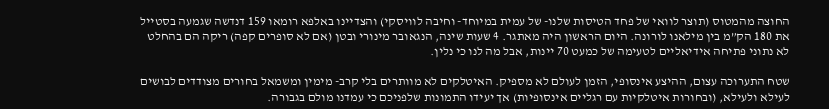החוצה מהמטוס (תוצר לוואי של פחד הטיסות שלנו- של עמית במיוחד- וחיבה לוויסקי) והצדיינו באלפא רומאו 159 דנדשה שגמעה בסטייל את 180 הק”מ בין מילאנו לורונה. היום הראשון היה מאתגר. 4 שעות שינה, הנגאובר מינורי ובטן (אם לא סופרים קפה) ריקה הם בהחלט לא נתוני פתיחה אידיאליים לטעימה של כמעט 70 יינות, אבל מה לנו כי נלין.

שטח התערוכה עצום, ההיצע אינסופי, הזמן לעולם לא מספיק. האיטלקים לא מוותרים בלי קרב- מימין ומשמאל בחורים מצודדים לבושים לעילא ולעילא, (ובחורות איטלקיות עם רגליים אינסופיות) אך יעידו התמונות שלפניכם כי עמדנו מולם בגבורה.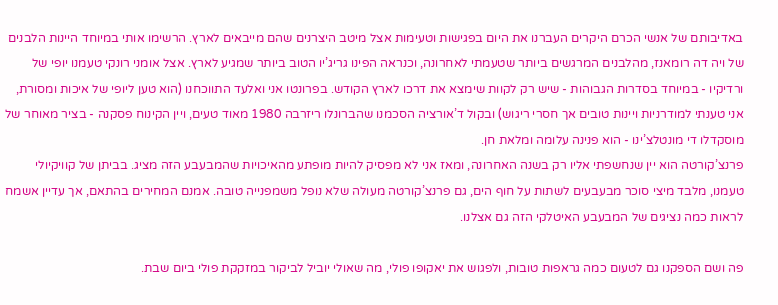באדיבותם של אנשי הכרם היקרים העברנו את היום בפגישות וטעימות אצל מיטב היצרנים שהם מייבאים לארץ. הרשימו אותי במיוחד היינות הלבנים של ויה דה רומאנז, מהלבנים המרגשים ביותר שטעמתי לאחרונה, וכנראה הפינו גריג’יו הטוב ביותר שמגיע לארץ. אצל אומני רונקי טעמנו יופי של ורדיקיו - במיוחד בסדרות הגבוהות - שיש רק לקוות שימצא את דרכו לארץ הקודש. בפרונטו אני ואלעד התווכחנו (הוא טען ליופי של איכות ומסורת, אני טענתי למודרניות ויינות טובים אך חסרי ריגוש) ובקול ד’אורציה הסכמנו שהברונלו ריזרבה 1980 מאוד טעים, ויין הקינוח פסקנה - בציר מאוחר של מוסקדלו די מונטלצ’ינו - הוא פנינה עלומה ומלאת חן.
פרנצ’קורטה הוא יין שנחשפתי אליו רק בשנה האחרונה, ומאז אני לא מפסיק להיות מופתע מהאיכויות שהמבעבע הזה מציג. בביתן של קוויקיולי טעמנו, מלבד מיצי סוכר מבעבעים לשתות על חוף הים, גם פרנצ’קורטה מעולה שלא נופל משמפנייה טובה. אמנם המחירים בהתאם, אך עדיין אשמח לראות כמה נציגים של המבעבע האיטלקי הזה גם אצלנו.

פה ושם הספקנו גם לטעום כמה גראפות טובות, ולפגוש את יאקופו פולי, מה שאולי יוביל לביקור במזקקת פולי ביום שבת.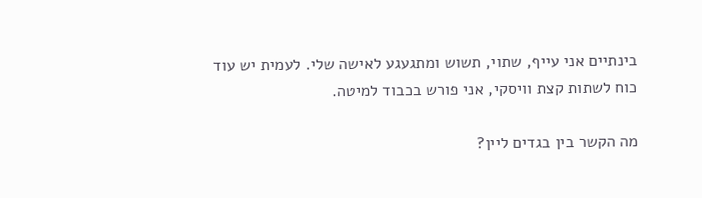בינתיים אני עייף, שתוי, תשוש ומתגעגע לאישה שלי. לעמית יש עוד כוח לשתות קצת וויסקי, אני פורש בכבוד למיטה.

מה הקשר בין בגדים ליין?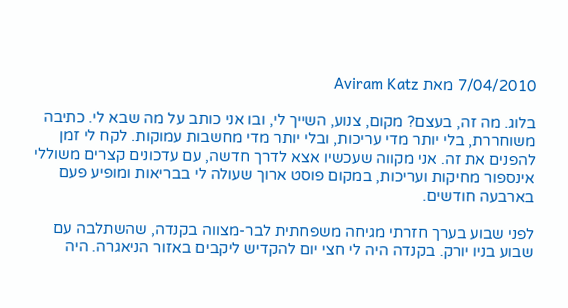7/04/2010 מאת Aviram Katz

בלוג. מה זה, בעצם? מקום, צנוע, השייך לי, ובו אני כותב על מה שבא לי. כתיבה משוחררת, בלי יותר מדי עריכות, ובלי יותר מדי מחשבות עמוקות. לקח לי זמן להפנים את זה. אני מקווה שעכשיו אצא לדרך חדשה, עם עדכונים קצרים משוללי אינספור מחיקות ועריכות, במקום פוסט ארוך שעולה לי בבריאות ומופיע פעם בארבעה חודשים.

לפני שבוע בערך חזרתי מגיחה משפחתית לבר-מצווה בקנדה, שהשתלבה עם שבוע בניו יורק. בקנדה היה לי חצי יום להקדיש ליקבים באזור הניאגרה. היה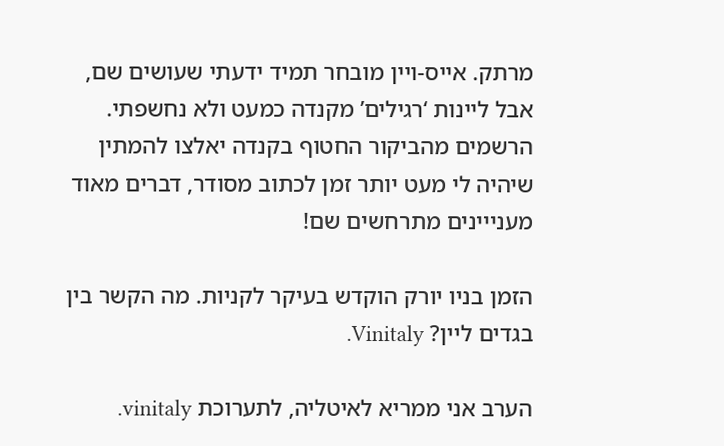מרתק. אייס-ויין מובחר תמיד ידעתי שעושים שם, אבל ליינות ‘רגילים’ מקנדה כמעט ולא נחשפתי. הרשמים מהביקור החטוף בקנדה יאלצו להמתין שיהיה לי מעט יותר זמן לכתוב מסודר, דברים מאוד מענייינים מתרחשים שם!

הזמן בניו יורק הוקדש בעיקר לקניות. מה הקשר בין בגדים ליין? Vinitaly.

הערב אני ממריא לאיטליה, לתערוכת vinitaly.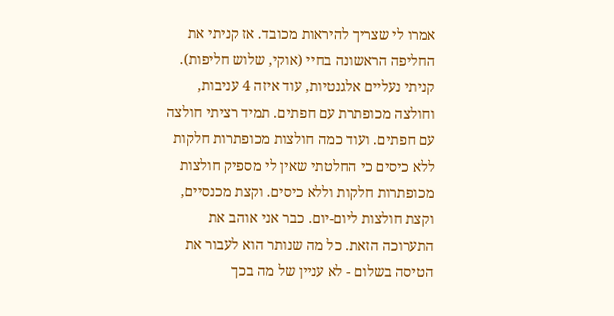אמרו לי שצריך להיראות מכובד. אז קניתי את החליפה הראשונה בחיי (אוקי, שלוש חליפות). קניתי נעליים אלגנטיות, עוד איזה 4 עניבות, וחולצה מכופתרת עם חפתים. תמיד רציתי חולצה עם חפתים. ועוד כמה חולצות מכופתרות חלקות ללא כיסים כי החלטתי שאין לי מספיק חולצות מכופתרות חלקות וללא כיסים. וקצת מכנסיים, וקצת חולצות ליום-יום. כבר אני אוהב את התערוכה הזאת. כל מה שנותר הוא לעבור את הטיסה בשלום - לא עניין של מה בכך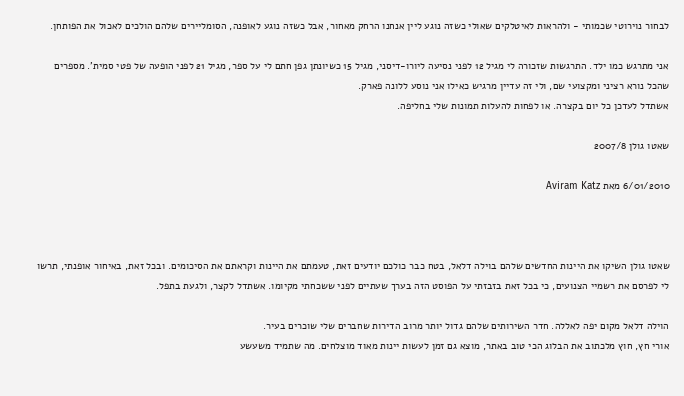לבחור נוירוטי שכמותי - ולהראות לאיטלקים שאולי כשזה נוגע ליין אנחנו הרחק מאחור, אבל כשזה נוגע לאופנה, הסומליירים שלהם הולכים לאכול את הפותחן.

אני מתרגש כמו ילד. התרגשות שזכורה לי מגיל 12 לפני נסיעה ליורו-דיסני, מגיל 15 כשיונתן גפן חתם לי על ספר, מגיל 21 לפני הופעה של פטי סמית’. מספרים שהכל נורא רציני ומקצועי שם, ולי זה עדיין מרגיש כאילו אני נוסע ללונה פארק.
אשתדל לעדכן כל יום בקצרה. או לפחות להעלות תמונות שלי בחליפה.

שאטו גולן 2007/8

6/01/2010 מאת Aviram Katz



שאטו גולן השיקו את היינות החדשים שלהם בוילה דלאל, בטח כבר כולכם יודעים זאת, טעמתם את היינות וקראתם את הסיכומים. ובכל זאת, באיחור אופנתי, תרשו לי לפרסם את רשמיי הצנועים, כי בכל זאת בזבזתי על הפוסט הזה בערך שעתיים לפני ששכחתי מקיומו. אשתדל לקצר, ולגעת בתפל.

הוילה דלאל מקום יפה לאללה. חדר השירותים שלהם גדול יותר מרוב הדירות שחברים שלי שוכרים בעיר.
אורי חץ, חוץ מלכתוב את הבלוג הכי טוב באתר, מוצא גם זמן לעשות יינות מאוד מוצלחים. מה שתמיד משעשע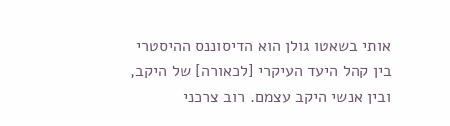אותי בשאטו גולן הוא הדיסוננס ההיסטרי בין קהל היעד העיקרי [לכאורה] של היקב, ובין אנשי היקב עצמם. רוב צרכני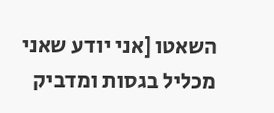השאטו [אני יודע שאני מכליל בגסות ומדביק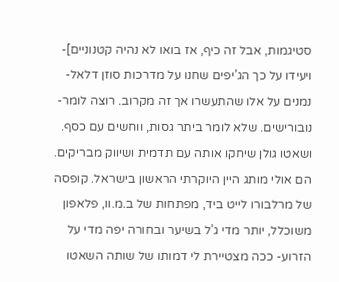סטיגמות, אבל זה כיף, אז בואו לא נהיה קטנוניים]- ויעידו על כך הג’יפים שחנו על מדרכות סוזן דלאל- נמנים על אלו שהתעשרו אך זה מקרוב. רוצה לומר- נובורישים. שלא לומר ביתר גסות, ווחשים עם כסף. ושאטו גולן שיחקו אותה עם תדמית ושיווק מבריקים. הם אולי מותג היין היוקרתי הראשון בישראל. קופסה של מרלבורו לייט ביד, מפתחות של ב.מ.וו, פלאפון משוכלל, יותר מדי ג’ל בשיער ובחורה יפה מדי על הזרוע- ככה מצטיירת לי דמותו של שותה השאטו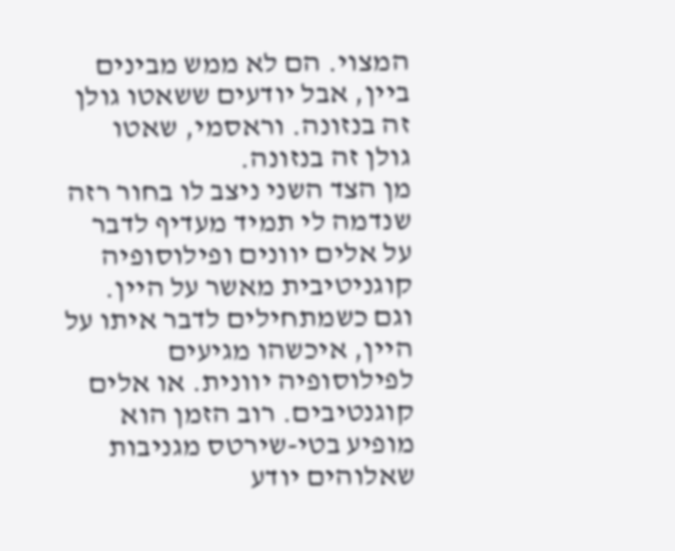המצוי. הם לא ממש מבינים ביין, אבל יודעים ששאטו גולן זה בנזונה. וראסמי, שאטו גולן זה בנזונה.
מן הצד השני ניצב לו בחור רזה שנדמה לי תמיד מעדיף לדבר על אלים יוונים ופילוסופיה קוגניטיבית מאשר על היין. וגם כשמתחילים לדבר איתו על היין, איכשהו מגיעים לפילוסופיה יוונית. או אלים קוגנטיבים. רוב הזמן הוא מופיע בטי-שירטס מגניבות שאלוהים יודע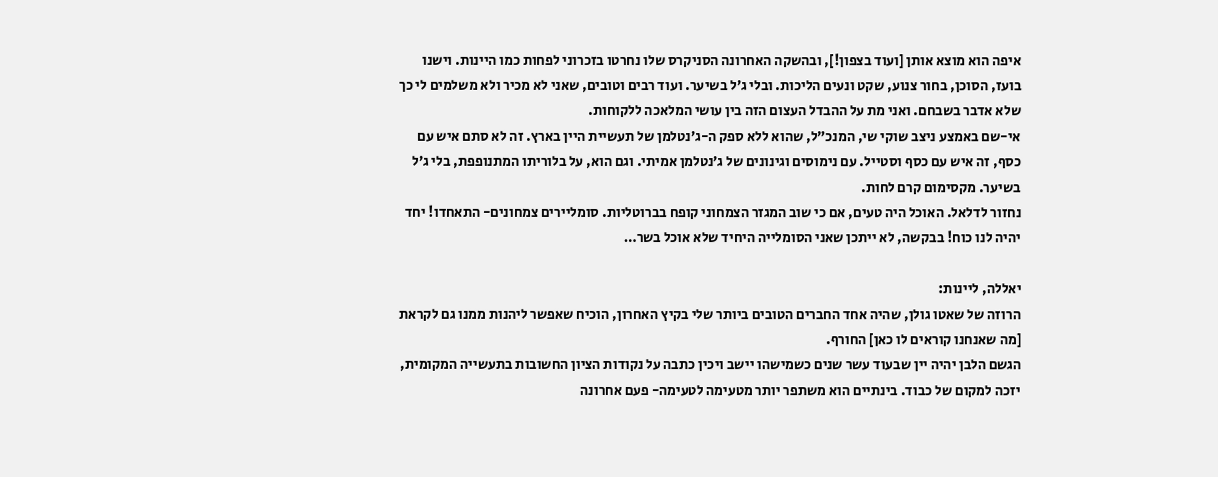איפה הוא מוצא אותן [ועוד בצפון!], ובהשקה האחרונה הסניקרס שלו נחרטו בזכרוני לפחות כמו היינות. וישנו בועז, הסוכן, בחור צנוע, שקט ונעים הליכות. ובלי ג’ל בשיער. ועוד רבים וטובים, שאני לא מכיר ולא משלמים לי כך שלא אדבר בשבחם. ואני מת על ההבדל העצום הזה בין עושי המלאכה ללקוחות.
אי-שם באמצע ניצב שוקי שי, המנכ”ל, שהוא ללא ספק ה-ג’נטלמן של תעשיית היין בארץ. זה לא סתם איש עם כסף, זה איש עם כסף וסטייל. עם נימוסים וגינונים של ג’נטלמן אמיתי. וגם הוא, על בלוריתו המתנופפת, בלי ג’ל בשיער. מקסימום קרם לחות.
נחזור לדלאל. האוכל היה טעים, אם כי שוב המגזר הצמחוני קופח בברוטליות. סומליירים צמחונים- התאחדו! יחד יהיה לנו כוח! בבקשה, לא ייתכן שאני הסומלייה היחיד שלא אוכל בשר…

יאללה, ליינות:
הרוזה של שאטו גולן, שהיה אחד החברים הטובים ביותר שלי בקיץ האחרון, הוכיח שאפשר ליהנות ממנו גם לקראת [מה שאנחנו קוראים לו כאן] החורף.
הגשם הלבן יהיה יין שבעוד עשר שנים כשמישהו יישב ויכין כתבה על נקודות הציון החשובות בתעשייה המקומית, יזכה למקום של כבוד. בינתיים הוא משתפר יותר מטעימה לטעימה- פעם אחרונה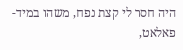היה חסר לי קצת נפח, משהו במיד-פאלאט,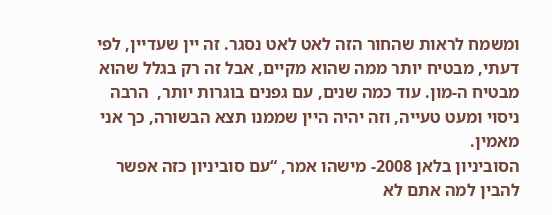ומשמח לראות שהחור הזה לאט לאט נסגר. זה יין שעדיין, לפי דעתי, מבטיח יותר ממה שהוא מקיים, אבל זה רק בגלל שהוא מבטיח ה-מון. עוד כמה שנים, עם גפנים בוגרות יותר,  הרבה ניסוי ומעט טעייה, וזה יהיה היין שממנו תצא הבשורה, כך אני מאמין.
הסוביניון בלאן 2008- מישהו אמר, “עם סוביניון כזה אפשר להבין למה אתם לא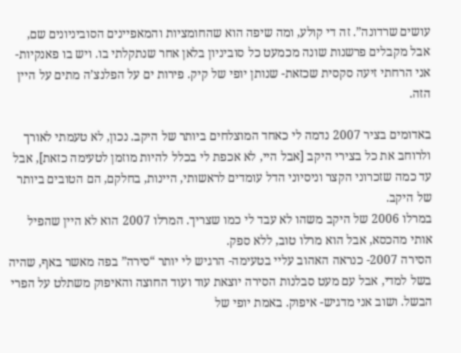עושים שרדונה”. זה די קולע, ומה שיפה הוא שהחומציות והמאפיינים הסוביניונים שם, אבל מקבלים פרשנות שונה מכמעט כל סוביניון בלאן אחר שנתקלתי בו. ויש בו פאנקיות- אני הרחתי זיעה סקסית שכזאת- שנותן יופי של קיק. פירות ים על הפלנצ’ה מתים על היין הזה.

באדומים בציר 2007 נדמה לי כאחד המוצלחים ביותר של היקב. נכון, לא טעמתי לאורך ולרוחב את כל בצירי היקב [אבל היי, לא אכפת לי בכלל להיות מוזמן לטעימה כזאת], אבל עד כמה שזכרוני הקצר וניסיוני הדל עומדים לראשותי, היינות, בחלקם, הם הטובים ביותר של היקב.
במרלו 2006 של היקב משהו לא עבד לי כמו שצריך. המרלו 2007 הוא לא היין שהפיל אותי מהכסא, אבל הוא מרלו טוב, ללא ספק.
הסירה 2007- כנראה האהוב עליי בטעימה- הרגיש לי יותר “סירה” בפה מאשר באף, שהיה בשל למדי, אבל עם מעט סבלנות הסירה יוצאת עוד ועוד החוצה והאיפוק משתלט על הפרי הבשל. ושוב אני מדגיש- איפוק. באמת יופי של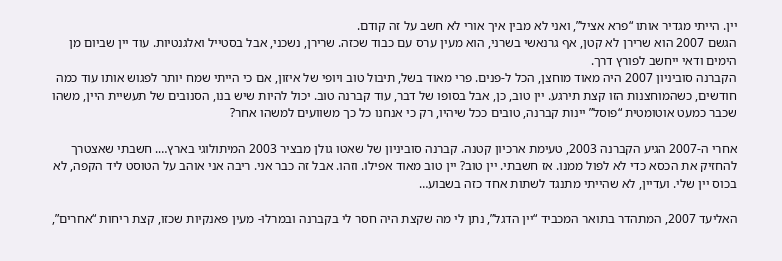יין. הייתי מגדיר אותו “פרא אציל”, ואני לא מבין איך אורי לא חשב על זה קודם.
הגשם 2007 הוא שרירן לא קטן, אף גרנאשי בשרני, הוא מעין ערס עם כבוד שכזה. שרירן, נשכני, אבל בסטייל ואלגנטיות. עוד יין שביום מן הימים ודאי ייחשב לפורץ דרך.
הקברנה סוביניון 2007 היה מאוד מוחצן, הכל ל-פנים. פרי מאוד בשל, תיבול טוב ויופי של איזון, אם כי הייתי שמח יותר לפגוש אותו עוד כמה חודשים, כשהמוחצנות הזו קצת תירגע. יין טוב, כן, אבל בסופו של דבר, עוד קברנה טוב. יכול להיות שיש בנו, הסנובים של תעשיית היין, משהו שכבר כמעט אוטומטית “פוסל” יינות קברנה, טובים ככל שיהיו, רק כי אנחנו כל כך משוועים למשהו אחר?

אחרי ה-2007 הגיע הקברנה 2003, טעימת ארכיון קטנה. קברנה סוביניון של שאטו גולן מבציר 2003 המיתולוגי בארץ…. חשבתי שאצטרך להחזיק את הכסא כדי לא לפול ממנו. אז חשבתי. יין טוב? יין טוב מאוד אפילו. וזהו. אבל זה כבר אני. ריבה אני אוהב על הטוסט ליד הקפה, לא בכוס יין שלי. ועדיין, לא שהייתי מתנגד לשתות אחד כזה בשבוע…

האליעד 2007, המתהדר בתואר המכביד “יין הדגל”, נתן לי מה שקצת היה חסר לי בקברנה ובמרלו- מעין פאנקיות שכזו, קצת ריחות “אחרים”,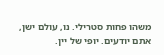משהו פחות סטרילי. נו, עולם ישן, אתם יודעים. יופי של יין.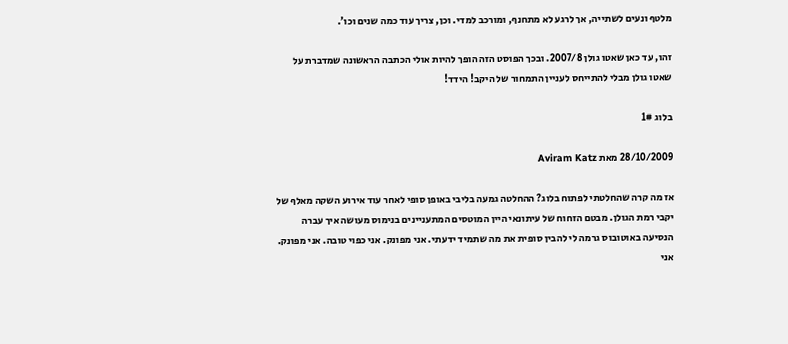מלטף ונעים לשתייה, אך לרגע לא מתחנף, ומורכב למדי. וכן, צריך עוד כמה שנים וכו’.

זהו, עד כאן שאטו גולן 2007/8. ובכך הפוסט הזה הופך להיות אולי הכתבה הראשונה שמדברת על שאטו גולן מבלי להתייחס לעניין התמחור של היקב! הידד!

בלוג 1#

28/10/2009 מאת Aviram Katz

אז מה קרה שהחלטתי לפתוח בלוג? ההחלטה גמעה בליבי באופן סופי לאחר עוד אירוע השקה מאלף של יקבי רמת הגולן. מבטם הזחוח של עיתונאי היין המוטסים המתעניינים בנימוס מעושה איך עברה הנסיעה באוטובוס גרמה לי להבין סופית את מה שתמיד ידעתי. אני מפונק. אני כפוי טובה. אני מפונק. אני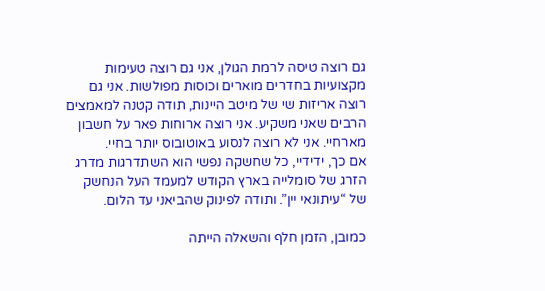גם רוצה טיסה לרמת הגולן, אני גם רוצה טעימות מקצועיות בחדרים מוארים וכוסות מפולשות. אני גם רוצה אריזות שי של מיטב היינות, תודה קטנה למאמצים הרבים שאני משקיע. אני רוצה ארוחות פאר על חשבון מארחיי. אני לא רוצה לנסוע באוטובוס יותר בחיי.
אם כך, ידידיי, כל שחשקה נפשי הוא השתדרגות מדרג הזרג של סומלייה בארץ הקודש למעמד העל הנחשק של “עיתונאי יין”. ותודה לפינוק שהביאני עד הלום.

כמובן, הזמן חלף והשאלה הייתה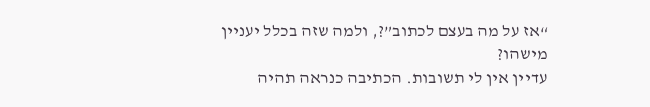“אז על מה בעצם לכתוב”?, ולמה שזה בכלל יעניין מישהו?
עדיין אין לי תשובות. הכתיבה כנראה תהיה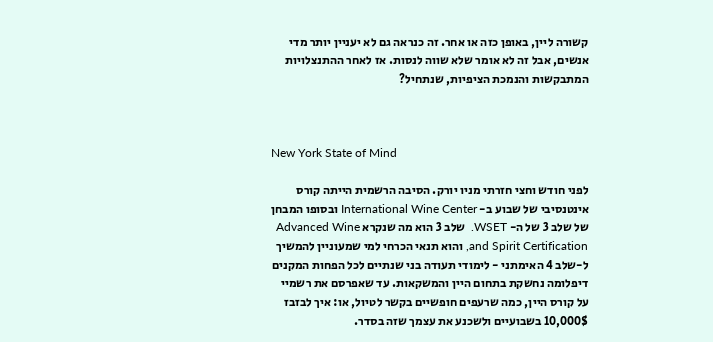קשורה ליין, באופן כזה או אחר. זה כנראה גם לא יעניין יותר מדי אנשים, אבל זה לא אומר שלא שווה לנסות. אז לאחר ההתנצלויות המתבקשות והנמכת הציפיות, שנתחיל?



New York State of Mind

לפני חודש וחצי חזרתי מניו יורק. הסיבה הרשמית הייתה קורס אינטנסיבי של שבוע ב- International Wine Center ובסופו המבחן של שלב 3 של ה- WSET.  שלב 3 הוא מה שנקרא Advanced Wine and Spirit Certification, והוא תנאי הכרחי למי שמעוניין להמשיך ל-שלב 4 האימתני - לימודי תעודה בני שנתיים לכל הפחות המקנים דיפלומה נחשקת בתחום היין והמשקאות. עד שאפרסם את רשמיי על קורס היין, כמה שרעפים חופשיים בקשר לטיול, או: איך לבזבז 10,000$ בשבועיים ולשכנע את עצמך שזה בסדר.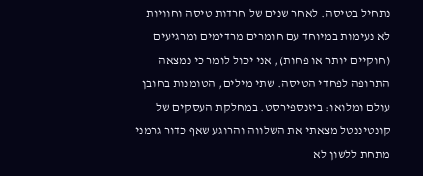נתחיל בטיסה. לאחר שנים של חרדות טיסה וחוויות לא נעימות במיוחד עם חומרים מרדימים ומרגיעים (חוקיים יותר או פחות), אני יכול לומר כי נמצאה התרופה לפחדי הטיסה. שתי מילים, הטומנות בחובן עולם ומלואו: ביזנספירסט. במחלקת העסקים של קונטיננטל מצאתי את השלווה והרוגע שאף כדור גרמני מתחת ללשון לא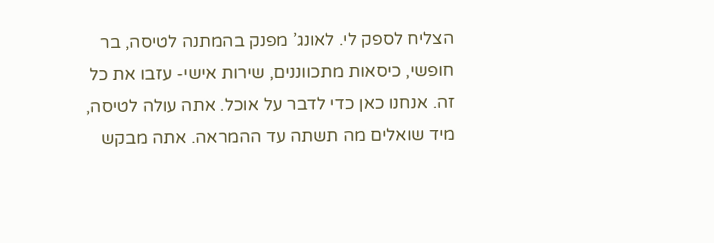הצליח לספק לי. לאונג’ מפנק בהמתנה לטיסה, בר חופשי, כיסאות מתכווננים, שירות אישי- עזבו את כל זה. אנחנו כאן כדי לדבר על אוכל. אתה עולה לטיסה, מיד שואלים מה תשתה עד ההמראה. אתה מבקש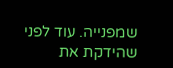שמפנייה. עוד לפני שהידקת את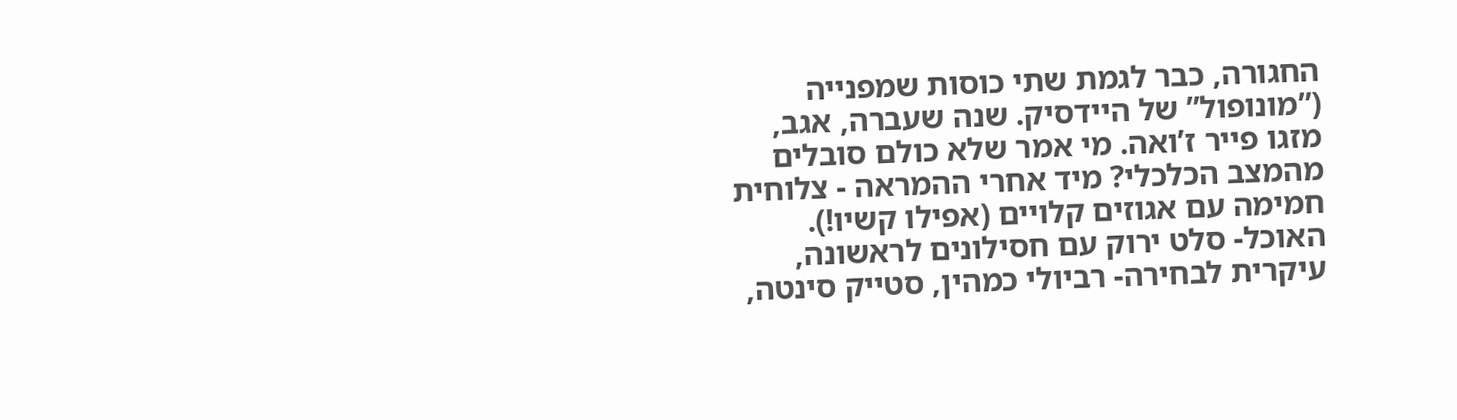החגורה, כבר לגמת שתי כוסות שמפנייה (”מונופול” של היידסיק. שנה שעברה, אגב, מזגו פייר ז’ואה. מי אמר שלא כולם סובלים מהמצב הכלכלי? מיד אחרי ההמראה - צלוחית חמימה עם אגוזים קלויים (אפילו קשיו!). האוכל- סלט ירוק עם חסילונים לראשונה, עיקרית לבחירה- רביולי כמהין, סטייק סינטה,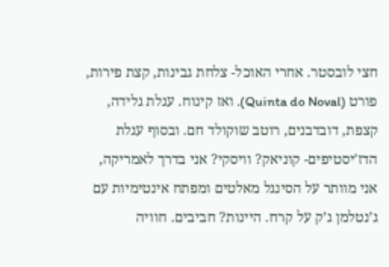חצי לובסטר. אחרי האוכל- צלחת גבינות, קצת פירות, פורט (Quinta do Noval). ואז קינוח. עגלת גלידה, קצפת, דובדבנים, רוטב שוקולד חם. ובסוף עגלת הדז’יסטיפים- קוניאק? וויסקי? אני בדרך לאמריקה, אני מוותר על הסינגל מאלטים ומפתח אינטימיות עם ג’נטלמן ג’ק על קרח. היינות? חביבים. חוויה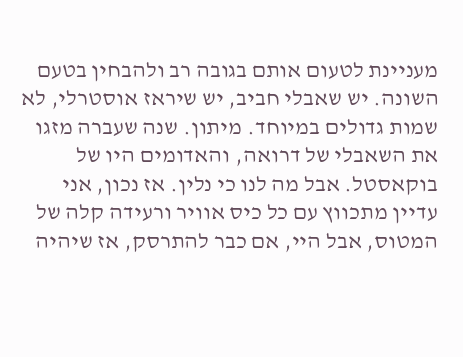מעניינת לטעום אותם בגובה רב ולהבחין בטעם השונה. יש שאבלי חביב, יש שיראז אוסטרלי, לא שמות גדולים במיוחד. מיתון. שנה שעברה מזגו את השאבלי של דרואה, והאדומים היו של בוקאסטל. אבל מה לנו כי נלין. אז נכון, אני עדיין מתכווץ עם כל כיס אוויר ורעידה קלה של המטוס, אבל היי, אם כבר להתרסק, אז שיהיה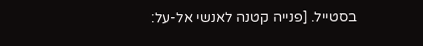בסטייל. [פנייה קטנה לאנשי אל-על: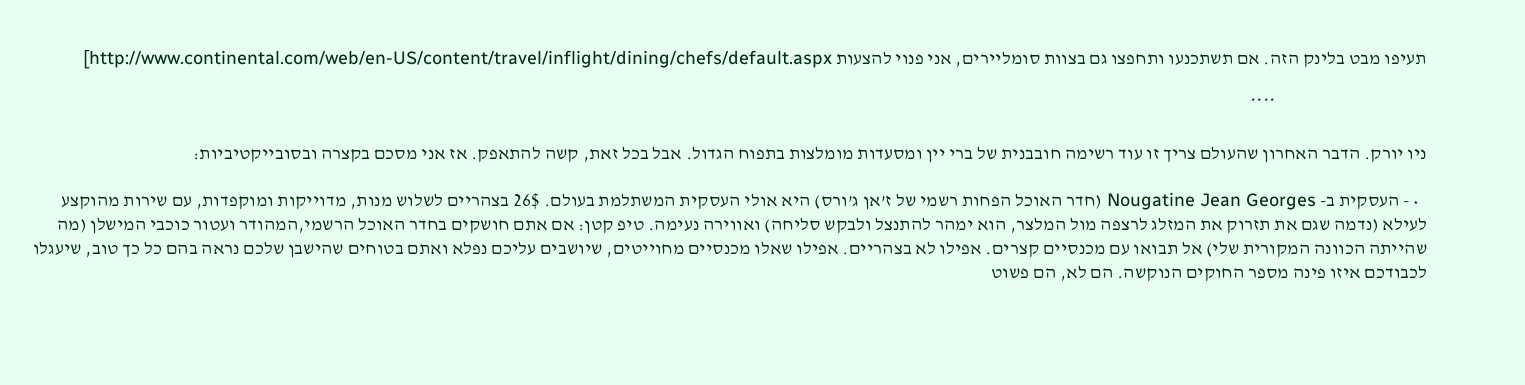תעיפו מבט בלינק הזה. אם תשתכנעו ותחפצו גם בצוות סומליירים, אני פנוי להצעות http://www.continental.com/web/en-US/content/travel/inflight/dining/chefs/default.aspx]

                                         ****

ניו יורק. הדבר האחרון שהעולם צריך זו עוד רשימה חובבנית של ברי יין ומסעדות מומלצות בתפוח הגדול. אבל בכל זאת, קשה להתאפק. אז אני מסכם בקצרה ובסובייקטיביות:

  • - העסקית ב- Nougatine Jean Georges (חדר האוכל הפחות רשמי של ז’אן ג’ורס) היא אולי העסקית המשתלמת בעולם. 26$ בצהריים לשלוש מנות, מדוייקות ומוקפדות, עם שירות מהוקצע לעילא (נדמה שגם את תזרוק את המזלג לרצפה מול המלצר, הוא ימהר להתנצל ולבקש סליחה) ואווירה נעימה. טיפ קטן: אם אתם חושקים בחדר האוכל הרשמי,המהודר ועטור כוכבי המישלן (מה שהייתה הכוונה המקורית שלי) אל תבואו עם מכנסיים קצרים. אפילו לא בצהריים. אפילו שאלו מכנסיים מחוייטים, שיושבים עליכם נפלא ואתם בטוחים שהישבן שלכם נראה בהם כל כך טוב, שיעגלו לכבודכם איזו פינה מספר החוקים הנוקשה. הם לא, הם פשוט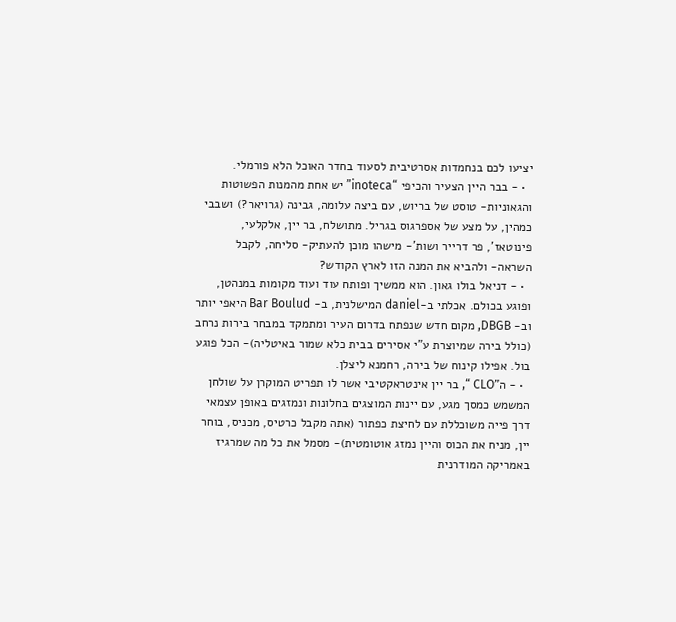יציעו לכם בנחמדות אסרטיבית לסעוד בחדר האוכל הלא פורמלי.
  • - בבר היין הצעיר והכיפי “inoteca” יש אחת מהמנות הפשוטות והגאוניות- טוסט של בריוש, עם ביצה עלומה, גבינה (גרויאר?) ושבבי כמהין, על מצע של אספרגוס בגריל. מתושלח, בר יין, אלקלעי, פינוטאז’, פר דרייר ושות’- מישהו מוכן להעתיק- סליחה, לקבל השראה- ולהביא את המנה הזו לארץ הקודש?
  • - דניאל בולו גאון. הוא ממשיך ופותח עוד ועוד מקומות במנהטן, ופוגע בכולם. אכלתי ב-daniel המישלנית, ב- Bar Boulud היאפי יותר וב- DBGB, מקום חדש שנפתח בדרום העיר ומתמקד במבחר בירות נרחב (כולל בירה שמיוצרת ע”י אסירים בבית כלא שמור באיטליה)- הכל פוגע בול. אפילו קינוח של בירה, רחמנא ליצלן.
  • - ה”CLO “, בר יין אינטראקטיבי אשר לו תפריט המוקרן על שולחן המשמש כמסך מגע, עם יינות המוצגים בחלונות ונמזגים באופן עצמאי דרך פייה משוכללת עם לחיצת כפתור (אתה מקבל כרטיס, מכניס, בוחר יין, מניח את הכוס והיין נמזג אוטומטית)- מסמל את כל מה שמרגיז באמריקה המודרנית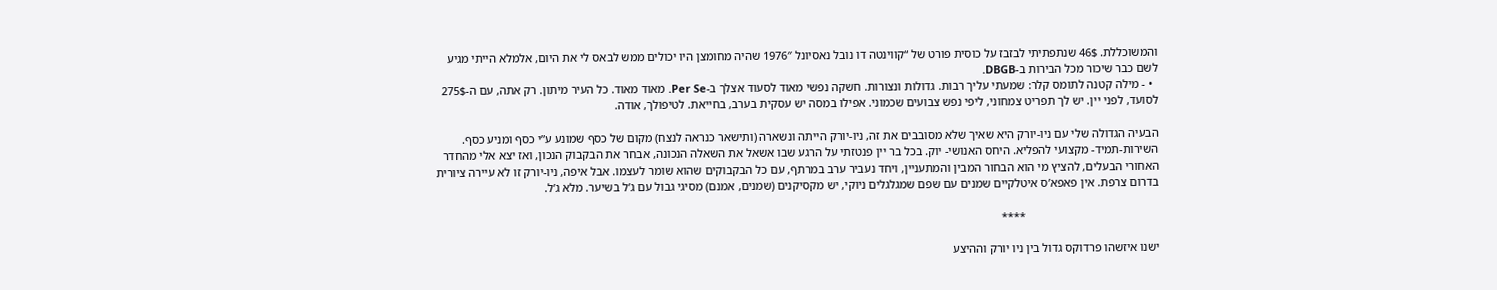והמשוכללת. 46$ שנתפתיתי לבזבז על כוסית פורט של “קווינטה דו נובל נאסיונל 1976″ שהיה מחומצן היו יכולים ממש לבאס לי את היום, אלמלא הייתי מגיע לשם כבר שיכור מכל הבירות ב-DBGB.
  • - מילה קטנה לתומס קלר: שמעתי עליך רבות. גדולות ונצורות. חשקה נפשי מאוד לסעוד אצלך ב-Per Se. מאוד מאוד. כל העיר מיתון. רק אתה, עם ה-275$ לסועד, לפני יין. יש לך תפריט צמחוני, ליפי נפש צבועים שכמוני. אפילו במסה יש עסקית בערב, בחייאת. לטיפולך, אודה.

הבעיה הגדולה שלי עם ניו-יורק היא שאיך שלא מסובבים את זה, ניו-יורק הייתה ונשארה (ותישאר כנראה לנצח) מקום של כסף שמונע ע”י כסף ומניע כסף. השירות-תמיד- מקצועי להפליא. היחס האנושי- יוק. בכל בר יין פנטזתי על הרגע שבו אשאל את השאלה הנכונה, אבחר את הבקבוק הנכון, ואז יצא אלי מהחדר האחורי הבעלים, להציץ מי הוא הבחור המבין והמתעניין, ויחד נעביר ערב במרתף, עם כל הבקבוקים שהוא שומר לעצמו. אבל איפה, ניו-יורק זו לא עיירה ציורית בדרום צרפת. אין פאפא’ס איטלקיים שמנים עם שפם שמגלגלים ניוקי, יש מקסיקנים (שמנים, אמנם) מסיגי גבול עם ג’ל בשיער. מלא ג’ל.

                                             ****

ישנו איזשהו פרדוקס גדול בין ניו יורק וההיצע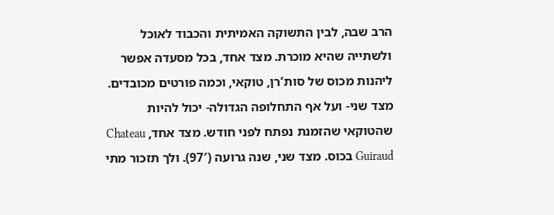הרב שבה, לבין התשוקה האמיתית והכבוד לאוכל ולשתייה שהיא מוכרת. מצד אחד, בכל מסעדה אפשר ליהנות מכוס של סות’רן, טוקאי, וכמה פורטים מכובדים. מצד שני- ועל אף התחלופה הגדולה- יכול להיות שהטוקאי שהזמנת נפתח לפני חודש. מצד אחד, Chateau  Guiraud בכוס. מצד שני, שנה גרועה (97′). ולך תזכור מתי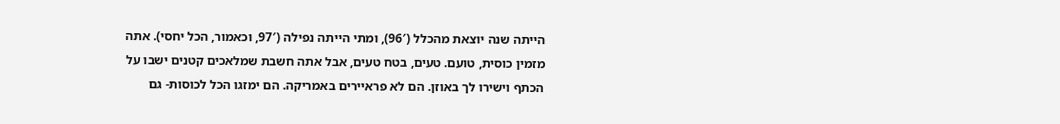הייתה שנה יוצאת מהכלל (96′), ומתי הייתה נפילה (97′, וכאמור, הכל יחסי). אתה מזמין כוסית, טועם. טעים, בטח טעים, אבל אתה חשבת שמלאכים קטנים ישבו על הכתף וישירו לך באוזן. הם לא פראיירים באמריקה. הם ימזגו הכל לכוסות- גם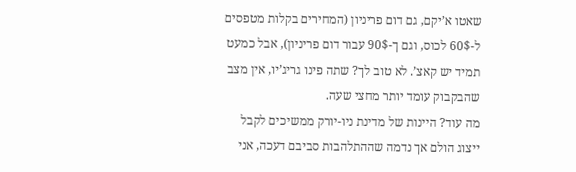שאטו א’יקם, גם דום פריניון (המחירים בקלות מטפסים ל-60$ לכוס, וגם ך-90$ עבור דום פריניון), אבל כמעט תמיד יש קאצ’. לא טוב לך? שתה פינו גריג’יו, אין מצב שהבקבוק עומד יותר מחצי שעה.
מה עוד? היינות של מדינת ניו-יורק ממשיכים לקבל ייצוג הולם אך נדמה שההתלהבות סביבם דעכה, אני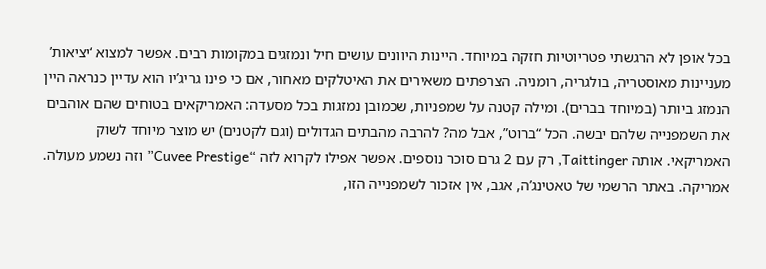בכל אופן לא הרגשתי פטריוטיות חזקה במיוחד. היינות היוונים עושים חיל ונמזגים במקומות רבים. אפשר למצוא ‘יציאות’ מעניינות מאוסטריה, בולגריה, רומניה. הצרפתים משאירים את האיטלקים מאחור, אם כי פינו גריג’יו הוא עדיין כנראה היין הנמזג ביותר (במיוחד בברים). ומילה קטנה על שמפניות, שכמובן נמזגות בכל מסעדה: האמריקאים בטוחים שהם אוהבים את השמפנייה שלהם יבשה. הכל “ברוט”, אבל מה? להרבה מהבתים הגדולים (וגם לקטנים) יש מוצר מיוחד לשוק האמריקאי. אותה Taittinger, רק עם 2 גרם סוכר נוספים. אפשר אפילו לקרוא לזה “Cuvee Prestige” וזה נשמע מעולה. אמריקה. באתר הרשמי של טאטינג’ה, אגב, אין אזכור לשמפנייה הזו,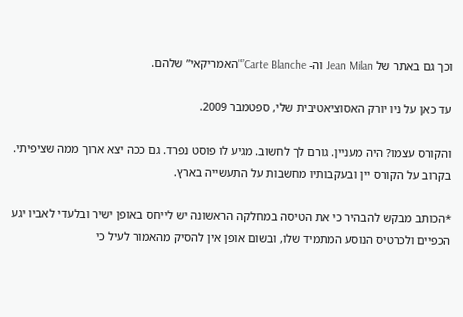וכך גם באתר של Jean Milan וה- Carte Blanche”"האמריקאי” שלהם.

עד כאן על ניו יורק האסוציאטיבית שלי, ספטמבר 2009.

והקורס עצמו? היה מעניין. גורם לך לחשוב. מגיע לו פוסט נפרד. גם ככה יצא ארוך ממה שציפיתי. בקרוב על הקורס יין ובעקבותיו מחשבות על התעשייה בארץ.

*הכותב מבקש להבהיר כי את הטיסה במחלקה הראשונה יש לייחס באופן ישיר ובלעדי לאביו יגע הכפיים ולכרטיס הנוסע המתמיד שלו, ובשום אופן אין להסיק מהאמור לעיל כי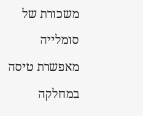משכורת של סומלייה מאפשרת טיסה במחלקה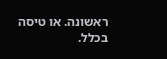ראשונה. או טיסה בכלל.